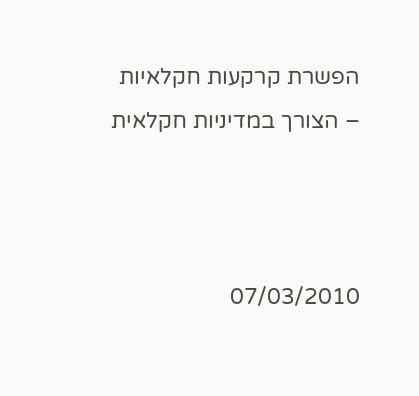הפשרת קרקעות חקלאיות – הצורך במדיניות חקלאית



07/03/2010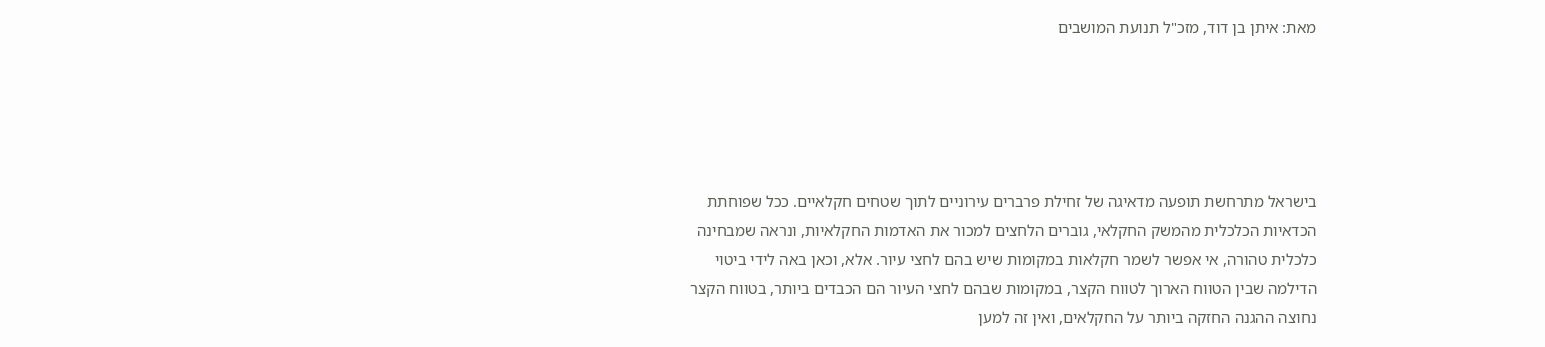מאת: איתן בן דוד, מזכ"ל תנועת המושבים





בישראל מתרחשת תופעה מדאיגה של זחילת פרברים עירוניים לתוך שטחים חקלאיים. ככל שפוחתת הכדאיות הכלכלית מהמשק החקלאי, גוברים הלחצים למכור את האדמות החקלאיות, ונראה שמבחינה כלכלית טהורה, אי אפשר לשמר חקלאות במקומות שיש בהם לחצי עיור. אלא, וכאן באה לידי ביטוי הדילמה שבין הטווח הארוך לטווח הקצר, במקומות שבהם לחצי העיור הם הכבדים ביותר, בטווח הקצר נחוצה ההגנה החזקה ביותר על החקלאים, ואין זה למען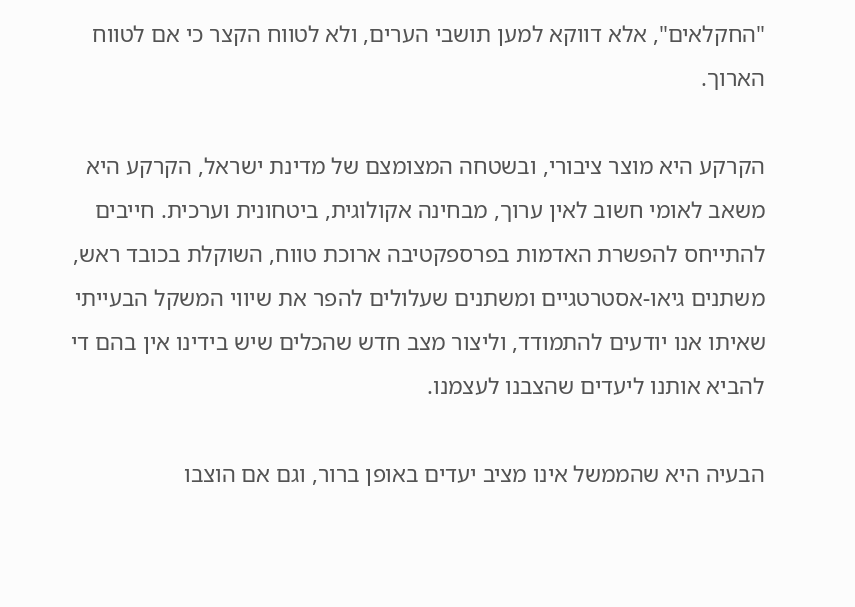"החקלאים", אלא דווקא למען תושבי הערים, ולא לטווח הקצר כי אם לטווח הארוך.

הקרקע היא מוצר ציבורי, ובשטחה המצומצם של מדינת ישראל, הקרקע היא משאב לאומי חשוב לאין ערוך, מבחינה אקולוגית, ביטחונית וערכית. חייבים להתייחס להפשרת האדמות בפרספקטיבה ארוכת טווח, השוקלת בכובד ראש, משתנים גיאו-אסטרטגיים ומשתנים שעלולים להפר את שיווי המשקל הבעייתי שאיתו אנו יודעים להתמודד, וליצור מצב חדש שהכלים שיש בידינו אין בהם די להביא אותנו ליעדים שהצבנו לעצמנו.

הבעיה היא שהממשל אינו מציב יעדים באופן ברור, וגם אם הוצבו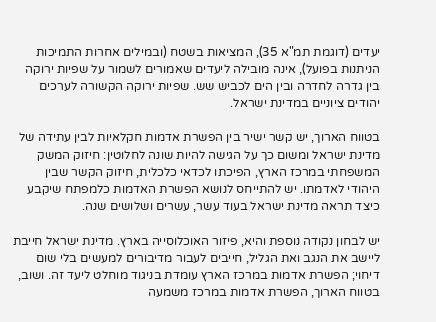יעדים (דוגמת תמ"א 35), המציאות בשטח (ובמילים אחרות התמיכות הניתנות בפועל), אינה מובילה ליעדים שאמורים לשמור על שפיות ירוקה בין גדרה לחדרה ובין הים לכביש שש. שפיות ירוקה הקשורה לערכים יהודים ציוניים במדינת ישראל.

בטווח הארוך, יש קשר ישיר בין הפשרת אדמות חקלאיות לבין עתידה של מדינת ישראל ומשום כך על הגישה להיות שונה לחלוטין: חיזוק המשק המשפחתי במרכז הארץ, הפיכתו לכדאי כלכלית, חיזוק הקשר שבין היהודי לאדמתו. יש להתייחס לנושא הפשרת האדמות כלמפתח שיקבע כיצד תראה מדינת ישראל בעוד עשר, עשרים ושלושים שנה.

יש לבחון נקודה נוספת והיא, פיזור האוכלוסייה בארץ. מדינת ישראל חייבת ליישב את הנגב ואת הגליל, חייבים לעבור מדיבורים למעשים בלי שום דיחוי; הפשרת אדמות במרכז הארץ עומדת בניגוד מוחלט ליעד זה. ושוב, בטווח הארוך, הפשרת אדמות במרכז משמעה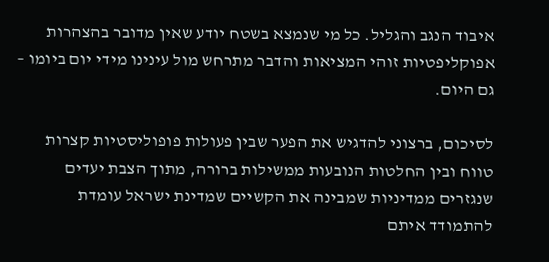איבוד הנגב והגליל. כל מי שנמצא בשטח יודע שאין מדובר בהצהרות אפוקליפטיות זוהי המציאות והדבר מתרחש מול עינינו מידי יום ביומו – גם היום.

לסיכום, ברצוני להדגיש את הפער שבין פעולות פופוליסטיות קצרות טווח ובין החלטות הנובעות ממשילות ברורה, מתוך הצבת יעדים שנגזרים ממדיניות שמבינה את הקשיים שמדינת ישראל עומדת להתמודד איתם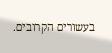בעשורים הקרובים.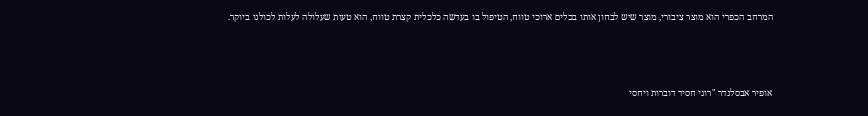המרחב הכפרי הוא מוצר ציבורי, מוצר שיש לבחון אותו בכלים ארוכי טווח, הטיפול בו בעדשה כלכלית קצרת טווח, הוא טעות שעלולה לעלות לכולנו ביוקר.



אופיר אבסלנדר "רוני חסיד דוברות ויחסי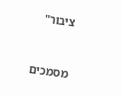ציבור"


מסמכים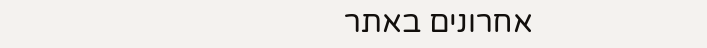אחרונים באתר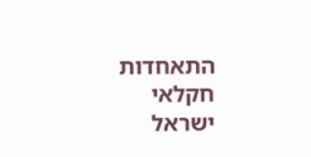התאחדות חקלאי ישראל